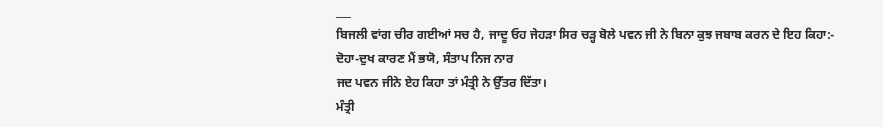___
ਬਿਜਲੀ ਵਾਂਗ ਚੀਰ ਗਈਆਂ ਸਚ ਹੈ, ਜਾਦੂ ਓਹ ਜੇਹੜਾ ਸਿਰ ਚੜ੍ਹ ਬੋਲੇ ਪਵਨ ਜੀ ਨੇ ਬਿਨਾ ਕੁਝ ਜਬਾਬ ਕਰਨ ਦੇ ਇਹ ਕਿਹਾ:-
ਦੋਹਾ-ਦੁਖ ਕਾਰਣ ਮੈਂ ਭਯੋ, ਸੰਤਾਪ ਨਿਜ ਨਾਰ
ਜਦ ਪਵਨ ਜੀਨੇ ਏਹ ਕਿਹਾ ਤਾਂ ਮੰਤ੍ਰੀ ਨੇ ਉੱਤਰ ਦਿੱਤਾ।
ਮੰਤ੍ਰੀ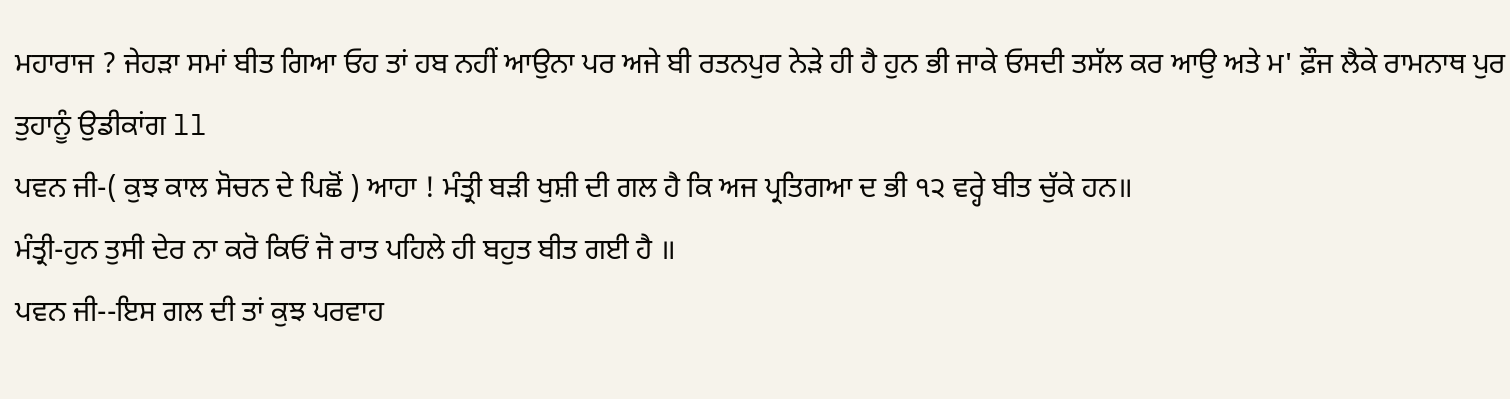ਮਹਾਰਾਜ ? ਜੇਹੜਾ ਸਮਾਂ ਬੀਤ ਗਿਆ ਓਹ ਤਾਂ ਹਬ ਨਹੀਂ ਆਉਨਾ ਪਰ ਅਜੇ ਬੀ ਰਤਨਪੁਰ ਨੇੜੇ ਹੀ ਹੈ ਹੁਨ ਭੀ ਜਾਕੇ ਓਸਦੀ ਤਸੱਲ ਕਰ ਆਉ ਅਤੇ ਮ' ਫ਼ੌਜ ਲੈਕੇ ਰਾਮਨਾਥ ਪੁਰ ਤੁਹਾਨੂੰ ਉਡੀਕਾਂਗ ll
ਪਵਨ ਜੀ-( ਕੁਝ ਕਾਲ ਸੋਚਨ ਦੇ ਪਿਛੋਂ ) ਆਹਾ ! ਮੰਤ੍ਰੀ ਬੜੀ ਖੁਸ਼ੀ ਦੀ ਗਲ ਹੈ ਕਿ ਅਜ ਪ੍ਰਤਿਗਆ ਦ ਭੀ ੧੨ ਵਰ੍ਹੇ ਬੀਤ ਚੁੱਕੇ ਹਨ॥
ਮੰਤ੍ਰੀ-ਹੁਨ ਤੁਸੀ ਦੇਰ ਨਾ ਕਰੋ ਕਿਓਂ ਜੋ ਰਾਤ ਪਹਿਲੇ ਹੀ ਬਹੁਤ ਬੀਤ ਗਈ ਹੈ ॥
ਪਵਨ ਜੀ--ਇਸ ਗਲ ਦੀ ਤਾਂ ਕੁਝ ਪਰਵਾਹ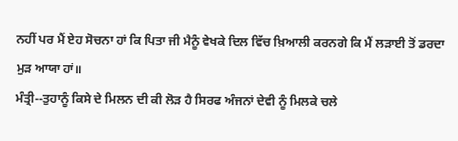ਨਹੀਂ ਪਰ ਮੈਂ ਏਹ ਸੋਚਨਾ ਹਾਂ ਕਿ ਪਿਤਾ ਜੀ ਮੈਨੂੰ ਵੇਖਕੇ ਦਿਲ ਵਿੱਚ ਖ਼ਿਆਲੀ ਕਰਨਗੇ ਕਿ ਮੈਂ ਲੜਾਈ ਤੋਂ ਡਰਦਾ ਮੁੜ ਆਯਾ ਹਾਂ॥
ਮੰਤ੍ਰੀ--ਤੁਹਾਨੂੰ ਕਿਸੇ ਦੇ ਮਿਲਨ ਦੀ ਕੀ ਲੋੜ ਹੈ ਸਿਰਫ ਅੰਜਨਾਂ ਦੇਵੀ ਨੂੰ ਮਿਲਕੇ ਚਲੇ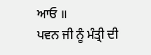ਆਓ ॥
ਪਵਨ ਜੀ ਨੂੰ ਮੰਤ੍ਰੀ ਦੀ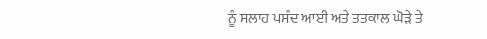ਨੂੰ ਸਲਾਹ ਪਸੰਦ ਆਈ ਅਤੇ ਤਤਕਾਲ ਘੋੜੇ ਤੇ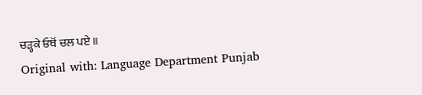ਚੜ੍ਹਕੇ ਓਥੋਂ ਚਲ ਪਏ ॥
Original with: Language Department Punjab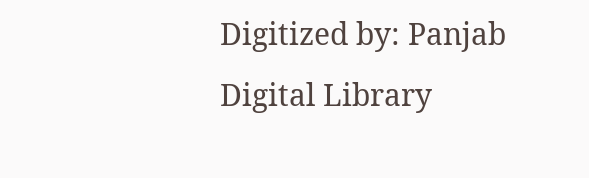Digitized by: Panjab Digital Library